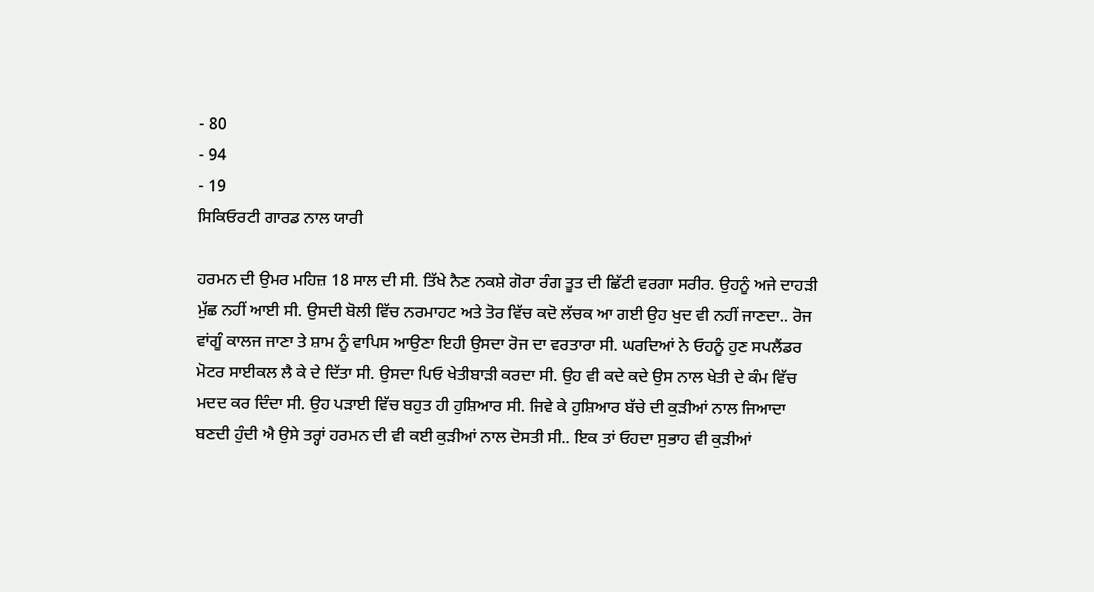- 80
- 94
- 19
ਸਿਕਿਓਰਟੀ ਗਾਰਡ ਨਾਲ ਯਾਰੀ

ਹਰਮਨ ਦੀ ਉਮਰ ਮਹਿਜ਼ 18 ਸਾਲ ਦੀ ਸੀ. ਤਿੱਖੇ ਨੈਣ ਨਕਸ਼ੇ ਗੋਰਾ ਰੰਗ ਤੂਤ ਦੀ ਛਿੱਟੀ ਵਰਗਾ ਸਰੀਰ. ਉਹਨੂੰ ਅਜੇ ਦਾਹੜੀ ਮੁੱਛ ਨਹੀਂ ਆਈ ਸੀ. ਉਸਦੀ ਬੋਲੀ ਵਿੱਚ ਨਰਮਾਹਟ ਅਤੇ ਤੋਰ ਵਿੱਚ ਕਦੋ ਲੱਚਕ ਆ ਗਈ ਉਹ ਖੁਦ ਵੀ ਨਹੀਂ ਜਾਣਦਾ.. ਰੋਜ ਵਾਂਗੂੰ ਕਾਲਜ ਜਾਣਾ ਤੇ ਸ਼ਾਮ ਨੂੰ ਵਾਪਿਸ ਆਉਣਾ ਇਹੀ ਉਸਦਾ ਰੋਜ ਦਾ ਵਰਤਾਰਾ ਸੀ. ਘਰਦਿਆਂ ਨੇ ਓਹਨੂੰ ਹੁਣ ਸਪਲੈਂਡਰ ਮੋਟਰ ਸਾਈਕਲ ਲੈ ਕੇ ਦੇ ਦਿੱਤਾ ਸੀ. ਉਸਦਾ ਪਿਓ ਖੇਤੀਬਾੜੀ ਕਰਦਾ ਸੀ. ਉਹ ਵੀ ਕਦੇ ਕਦੇ ਉਸ ਨਾਲ ਖੇਤੀ ਦੇ ਕੰਮ ਵਿੱਚ ਮਦਦ ਕਰ ਦਿੰਦਾ ਸੀ. ਉਹ ਪੜਾਈ ਵਿੱਚ ਬਹੁਤ ਹੀ ਹੁਸ਼ਿਆਰ ਸੀ. ਜਿਵੇ ਕੇ ਹੁਸ਼ਿਆਰ ਬੱਚੇ ਦੀ ਕੁੜੀਆਂ ਨਾਲ ਜਿਆਦਾ ਬਣਦੀ ਹੁੰਦੀ ਐ ਉਸੇ ਤਰ੍ਹਾਂ ਹਰਮਨ ਦੀ ਵੀ ਕਈ ਕੁੜੀਆਂ ਨਾਲ ਦੋਸਤੀ ਸੀ.. ਇਕ ਤਾਂ ਓਹਦਾ ਸੁਭਾਹ ਵੀ ਕੁੜੀਆਂ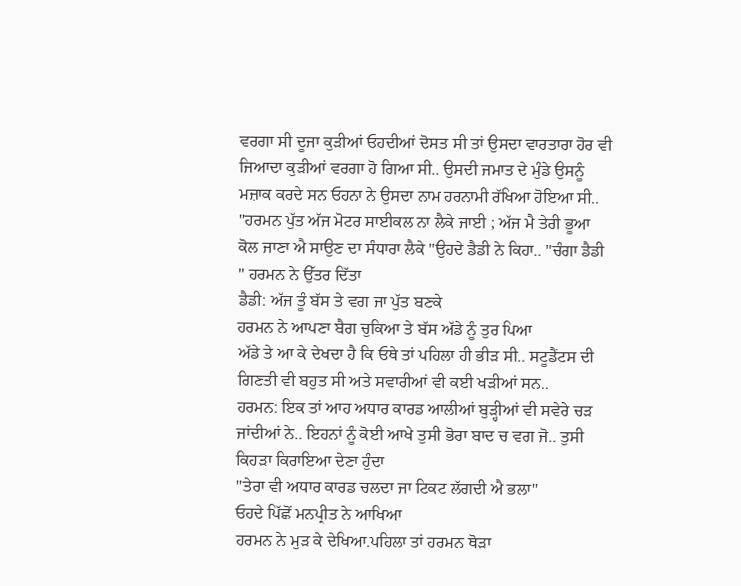ਵਰਗਾ ਸੀ ਦੂਜਾ ਕੁੜੀਆਂ ਓਹਦੀਆਂ ਦੋਸਤ ਸੀ ਤਾਂ ਉਸਦਾ ਵਾਰਤਾਰਾ ਹੋਰ ਵੀ ਜਿਆਦਾ ਕੁੜੀਆਂ ਵਰਗਾ ਹੋ ਗਿਆ ਸੀ.. ਉਸਦੀ ਜਮਾਤ ਦੇ ਮੁੰਡੇ ਉਸਨੂੰ ਮਜ਼ਾਕ ਕਰਦੇ ਸਨ ਓਹਨਾ ਨੇ ਉਸਦਾ ਨਾਮ ਹਰਨਾਮੀ ਰੱਖਿਆ ਹੋਇਆ ਸੀ..
"ਹਰਮਨ ਪੁੱਤ ਅੱਜ ਮੋਟਰ ਸਾਈਕਲ ਨਾ ਲੈਕੇ ਜਾਈ ; ਅੱਜ ਮੈ ਤੇਰੀ ਭੂਆ ਕੋਲ ਜਾਣਾ ਐ ਸਾਉਣ ਦਾ ਸੰਧਾਰਾ ਲੈਕੇ "ਉਹਦੇ ਡੈਡੀ ਨੇ ਕਿਹਾ.. "ਚੰਗਾ ਡੈਡੀ " ਹਰਮਨ ਨੇ ਉੱਤਰ ਦਿੱਤਾ
ਡੈਡੀ: ਅੱਜ ਤੂੰ ਬੱਸ ਤੇ ਵਗ ਜਾ ਪੁੱਤ ਬਣਕੇ
ਹਰਮਨ ਨੇ ਆਪਣਾ ਬੈਗ ਚੁਕਿਆ ਤੇ ਬੱਸ ਅੱਡੇ ਨੂੰ ਤੁਰ ਪਿਆ
ਅੱਡੇ ਤੇ ਆ ਕੇ ਦੇਖਦਾ ਹੈ ਕਿ ਓਥੇ ਤਾਂ ਪਹਿਲਾ ਹੀ ਭੀੜ ਸੀ.. ਸਟੂਡੈਂਟਸ ਦੀ ਗਿਣਤੀ ਵੀ ਬਹੁਤ ਸੀ ਅਤੇ ਸਵਾਰੀਆਂ ਵੀ ਕਈ ਖੜੀਆਂ ਸਨ..
ਹਰਮਨ: ਇਕ ਤਾਂ ਆਹ ਅਧਾਰ ਕਾਰਡ ਆਲੀਆਂ ਬੁੜ੍ਹੀਆਂ ਵੀ ਸਵੇਰੇ ਚੜ ਜਾਂਦੀਆਂ ਨੇ.. ਇਹਨਾਂ ਨੂੰ ਕੋਈ ਆਖੇ ਤੁਸੀ ਭੋਰਾ ਬਾਦ ਚ ਵਗ ਜੋ.. ਤੁਸੀ ਕਿਹੜਾ ਕਿਰਾਇਆ ਦੇਣਾ ਹੁੰਦਾ
"ਤੇਰਾ ਵੀ ਅਧਾਰ ਕਾਰਡ ਚਲਦਾ ਜਾ ਟਿਕਟ ਲੱਗਦੀ ਐ ਭਲਾ"
ਓਹਦੇ ਪਿੱਛੋਂ ਮਨਪ੍ਰੀਤ ਨੇ ਆਖਿਆ
ਹਰਮਨ ਨੇ ਮੁੜ ਕੇ ਦੇਖਿਆ.ਪਹਿਲਾ ਤਾਂ ਹਰਮਨ ਥੋੜਾ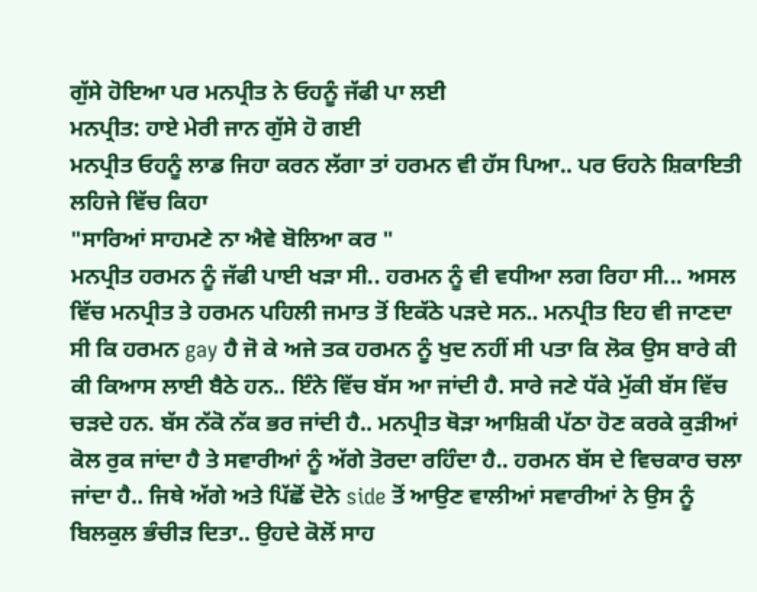ਗੁੱਸੇ ਹੋਇਆ ਪਰ ਮਨਪ੍ਰੀਤ ਨੇ ਓਹਨੂੰ ਜੱਫੀ ਪਾ ਲਈ
ਮਨਪ੍ਰੀਤ: ਹਾਏ ਮੇਰੀ ਜਾਨ ਗੁੱਸੇ ਹੋ ਗਈ
ਮਨਪ੍ਰੀਤ ਓਹਨੂੰ ਲਾਡ ਜਿਹਾ ਕਰਨ ਲੱਗਾ ਤਾਂ ਹਰਮਨ ਵੀ ਹੱਸ ਪਿਆ.. ਪਰ ਓਹਨੇ ਸ਼ਿਕਾਇਤੀ ਲਹਿਜੇ ਵਿੱਚ ਕਿਹਾ
"ਸਾਰਿਆਂ ਸਾਹਮਣੇ ਨਾ ਐਵੇ ਬੋਲਿਆ ਕਰ "
ਮਨਪ੍ਰੀਤ ਹਰਮਨ ਨੂੰ ਜੱਫੀ ਪਾਈ ਖੜਾ ਸੀ.. ਹਰਮਨ ਨੂੰ ਵੀ ਵਧੀਆ ਲਗ ਰਿਹਾ ਸੀ... ਅਸਲ ਵਿੱਚ ਮਨਪ੍ਰੀਤ ਤੇ ਹਰਮਨ ਪਹਿਲੀ ਜਮਾਤ ਤੋਂ ਇਕੱਠੇ ਪੜਦੇ ਸਨ.. ਮਨਪ੍ਰੀਤ ਇਹ ਵੀ ਜਾਣਦਾ ਸੀ ਕਿ ਹਰਮਨ gay ਹੈ ਜੋ ਕੇ ਅਜੇ ਤਕ ਹਰਮਨ ਨੂੰ ਖੁਦ ਨਹੀਂ ਸੀ ਪਤਾ ਕਿ ਲੋਕ ਉਸ ਬਾਰੇ ਕੀ ਕੀ ਕਿਆਸ ਲਾਈ ਬੈਠੇ ਹਨ.. ਇੰਨੇ ਵਿੱਚ ਬੱਸ ਆ ਜਾਂਦੀ ਹੈ. ਸਾਰੇ ਜਣੇ ਧੱਕੇ ਮੁੱਕੀ ਬੱਸ ਵਿੱਚ ਚੜਦੇ ਹਨ. ਬੱਸ ਨੱਕੋ ਨੱਕ ਭਰ ਜਾਂਦੀ ਹੈ.. ਮਨਪ੍ਰੀਤ ਥੋੜਾ ਆਸ਼ਿਕੀ ਪੱਠਾ ਹੋਣ ਕਰਕੇ ਕੁੜੀਆਂ ਕੋਲ ਰੁਕ ਜਾਂਦਾ ਹੈ ਤੇ ਸਵਾਰੀਆਂ ਨੂੰ ਅੱਗੇ ਤੋਰਦਾ ਰਹਿੰਦਾ ਹੈ.. ਹਰਮਨ ਬੱਸ ਦੇ ਵਿਚਕਾਰ ਚਲਾ ਜਾਂਦਾ ਹੈ.. ਜਿਥੇ ਅੱਗੇ ਅਤੇ ਪਿੱਛੋਂ ਦੋਨੇ side ਤੋਂ ਆਉਣ ਵਾਲੀਆਂ ਸਵਾਰੀਆਂ ਨੇ ਉਸ ਨੂੰ ਬਿਲਕੁਲ ਭੰਚੀੜ ਦਿਤਾ.. ਉਹਦੇ ਕੋਲੋਂ ਸਾਹ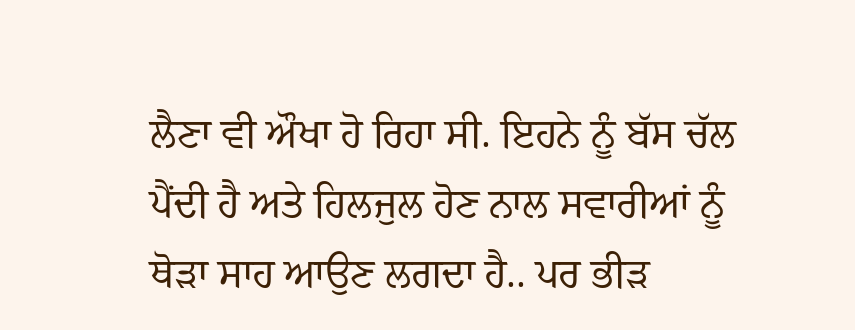ਲੈਣਾ ਵੀ ਔਖਾ ਹੋ ਰਿਹਾ ਸੀ. ਇਹਨੇ ਨੂੰ ਬੱਸ ਚੱਲ ਪੈਂਦੀ ਹੈ ਅਤੇ ਹਿਲਜੁਲ ਹੋਣ ਨਾਲ ਸਵਾਰੀਆਂ ਨੂੰ ਥੋੜਾ ਸਾਹ ਆਉਣ ਲਗਦਾ ਹੈ.. ਪਰ ਭੀੜ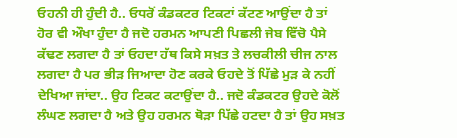ਓਹਨੀ ਹੀ ਹੁੰਦੀ ਹੈ.. ਓਧਰੋਂ ਕੰਡਕਟਰ ਟਿਕਟਾਂ ਕੱਟਣ ਆਉਂਦਾ ਹੈ ਤਾਂ ਹੋਰ ਵੀ ਔਖਾ ਹੁੰਦਾ ਹੈ ਜਦੋ ਹਰਮਨ ਆਪਣੀ ਪਿਛਲੀ ਜੇਬ ਵਿੱਚੋ ਪੈਸੇ ਕੱਢਣ ਲਗਦਾ ਹੈ ਤਾਂ ਓਹਦਾ ਹੱਥ ਕਿਸੇ ਸਖ਼ਤ ਤੇ ਲਚਕੀਲੀ ਚੀਜ ਨਾਲ ਲਗਦਾ ਹੈ ਪਰ ਭੀੜ ਜਿਆਦਾ ਹੋਣ ਕਰਕੇ ਓਹਦੇ ਤੋਂ ਪਿੱਛੇ ਮੁੜ ਕੇ ਨਹੀਂ ਦੇਖਿਆ ਜਾਂਦਾ.. ਉਹ ਟਿਕਟ ਕਟਾਉਂਦਾ ਹੈ.. ਜਦੋ ਕੰਡਕਟਰ ਉਹਦੇ ਕੋਲੋਂ ਲੰਘਣ ਲਗਦਾ ਹੈ ਅਤੇ ਉਹ ਹਰਮਨ ਥੋੜਾ ਪਿੱਛੇ ਹਟਦਾ ਹੈ ਤਾਂ ਉਹ ਸਖ਼ਤ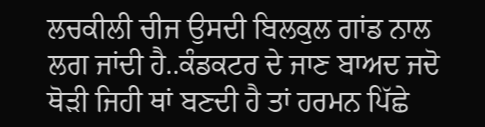ਲਚਕੀਲੀ ਚੀਜ ਉਸਦੀ ਬਿਲਕੁਲ ਗਾਂਡ ਨਾਲ ਲਗ ਜਾਂਦੀ ਹੈ..ਕੰਡਕਟਰ ਦੇ ਜਾਣ ਬਾਅਦ ਜਦੋ ਥੋੜੀ ਜਿਹੀ ਥਾਂ ਬਣਦੀ ਹੈ ਤਾਂ ਹਰਮਨ ਪਿੱਛੇ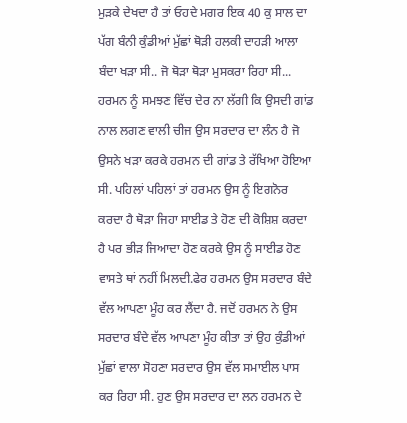ਮੁੜਕੇ ਦੇਖਦਾ ਹੈ ਤਾਂ ਓਹਦੇ ਮਗਰ ਇਕ 40 ਕੁ ਸਾਲ ਦਾ ਪੱਗ ਬੰਨੀ ਕੁੰਡੀਆਂ ਮੁੱਛਾਂ ਥੋੜੀ ਹਲਕੀ ਦਾਹੜੀ ਆਲਾ ਬੰਦਾ ਖੜਾ ਸੀ.. ਜੋ ਥੋੜਾ ਥੋੜਾ ਮੁਸਕਰਾ ਰਿਹਾ ਸੀ... ਹਰਮਨ ਨੂੰ ਸਮਝਣ ਵਿੱਚ ਦੇਰ ਨਾ ਲੱਗੀ ਕਿ ਉਸਦੀ ਗਾਂਡ ਨਾਲ ਲਗਣ ਵਾਲੀ ਚੀਜ ਉਸ ਸਰਦਾਰ ਦਾ ਲੰਨ ਹੈ ਜੋ ਉਸਨੇ ਖੜਾ ਕਰਕੇ ਹਰਮਨ ਦੀ ਗਾਂਡ ਤੇ ਰੱਖਿਆ ਹੋਇਆ ਸੀ. ਪਹਿਲਾਂ ਪਹਿਲਾਂ ਤਾਂ ਹਰਮਨ ਉਸ ਨੂੰ ਇਗਨੋਰ ਕਰਦਾ ਹੈ ਥੋੜਾ ਜਿਹਾ ਸਾਈਡ ਤੇ ਹੋਣ ਦੀ ਕੋਸ਼ਿਸ਼ ਕਰਦਾ ਹੈ ਪਰ ਭੀੜ ਜਿਆਦਾ ਹੋਣ ਕਰਕੇ ਉਸ ਨੂੰ ਸਾਈਡ ਹੋਣ ਵਾਸਤੇ ਥਾਂ ਨਹੀਂ ਮਿਲਦੀ.ਫੇਰ ਹਰਮਨ ਉਸ ਸਰਦਾਰ ਬੰਦੇ ਵੱਲ ਆਪਣਾ ਮੂੰਹ ਕਰ ਲੈਂਦਾ ਹੈ. ਜਦੋਂ ਹਰਮਨ ਨੇ ਉਸ ਸਰਦਾਰ ਬੰਦੇ ਵੱਲ ਆਪਣਾ ਮੂੰਹ ਕੀਤਾ ਤਾਂ ਉਹ ਕੁੰਡੀਆਂ ਮੁੱਛਾਂ ਵਾਲਾ ਸੋਹਣਾ ਸਰਦਾਰ ਉਸ ਵੱਲ ਸਮਾਈਲ ਪਾਸ ਕਰ ਰਿਹਾ ਸੀ. ਹੁਣ ਉਸ ਸਰਦਾਰ ਦਾ ਲਨ ਹਰਮਨ ਦੇ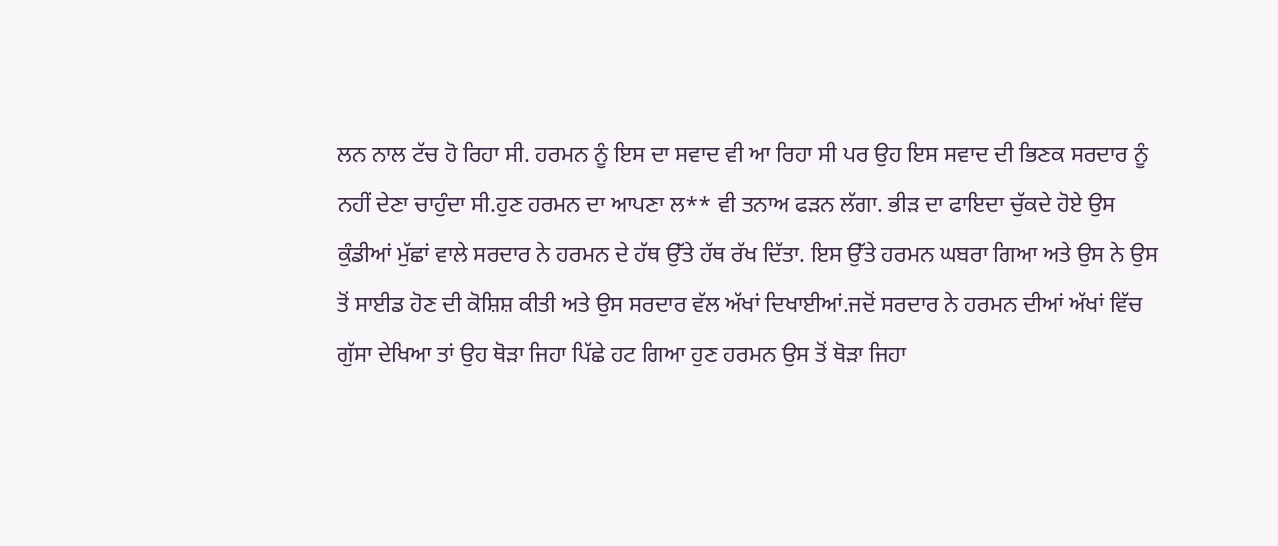ਲਨ ਨਾਲ ਟੱਚ ਹੋ ਰਿਹਾ ਸੀ. ਹਰਮਨ ਨੂੰ ਇਸ ਦਾ ਸਵਾਦ ਵੀ ਆ ਰਿਹਾ ਸੀ ਪਰ ਉਹ ਇਸ ਸਵਾਦ ਦੀ ਭਿਣਕ ਸਰਦਾਰ ਨੂੰ ਨਹੀਂ ਦੇਣਾ ਚਾਹੁੰਦਾ ਸੀ.ਹੁਣ ਹਰਮਨ ਦਾ ਆਪਣਾ ਲ** ਵੀ ਤਨਾਅ ਫੜਨ ਲੱਗਾ. ਭੀੜ ਦਾ ਫਾਇਦਾ ਚੁੱਕਦੇ ਹੋਏ ਉਸ ਕੁੰਡੀਆਂ ਮੁੱਛਾਂ ਵਾਲੇ ਸਰਦਾਰ ਨੇ ਹਰਮਨ ਦੇ ਹੱਥ ਉੱਤੇ ਹੱਥ ਰੱਖ ਦਿੱਤਾ. ਇਸ ਉੱਤੇ ਹਰਮਨ ਘਬਰਾ ਗਿਆ ਅਤੇ ਉਸ ਨੇ ਉਸ ਤੋਂ ਸਾਈਡ ਹੋਣ ਦੀ ਕੋਸ਼ਿਸ਼ ਕੀਤੀ ਅਤੇ ਉਸ ਸਰਦਾਰ ਵੱਲ ਅੱਖਾਂ ਦਿਖਾਈਆਂ.ਜਦੋਂ ਸਰਦਾਰ ਨੇ ਹਰਮਨ ਦੀਆਂ ਅੱਖਾਂ ਵਿੱਚ ਗੁੱਸਾ ਦੇਖਿਆ ਤਾਂ ਉਹ ਥੋੜਾ ਜਿਹਾ ਪਿੱਛੇ ਹਟ ਗਿਆ ਹੁਣ ਹਰਮਨ ਉਸ ਤੋਂ ਥੋੜਾ ਜਿਹਾ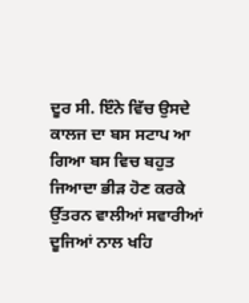ਦੂਰ ਸੀ. ਇੰਨੇ ਵਿੱਚ ਉਸਦੇ ਕਾਲਜ ਦਾ ਬਸ ਸਟਾਪ ਆ ਗਿਆ ਬਸ ਵਿਚ ਬਹੁਤ ਜਿਆਦਾ ਭੀੜ ਹੋਣ ਕਰਕੇ ਉੱਤਰਨ ਵਾਲੀਆਂ ਸਵਾਰੀਆਂ ਦੂਜਿਆਂ ਨਾਲ ਖਹਿ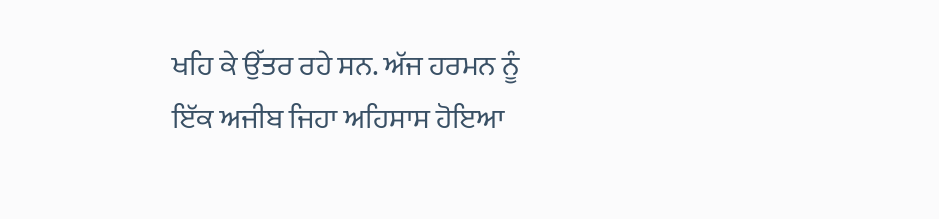ਖਹਿ ਕੇ ਉੱਤਰ ਰਹੇ ਸਨ. ਅੱਜ ਹਰਮਨ ਨੂੰ ਇੱਕ ਅਜੀਬ ਜਿਹਾ ਅਹਿਸਾਸ ਹੋਇਆ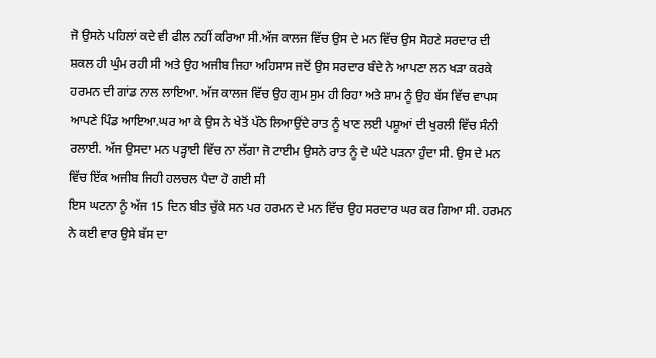ਜੋ ਉਸਨੇ ਪਹਿਲਾਂ ਕਦੇ ਵੀ ਫੀਲ ਨਹੀਂ ਕਰਿਆ ਸੀ.ਅੱਜ ਕਾਲਜ ਵਿੱਚ ਉਸ ਦੇ ਮਨ ਵਿੱਚ ਉਸ ਸੋਹਣੇ ਸਰਦਾਰ ਦੀ ਸ਼ਕਲ ਹੀ ਘੁੰਮ ਰਹੀ ਸੀ ਅਤੇ ਉਹ ਅਜੀਬ ਜਿਹਾ ਅਹਿਸਾਸ ਜਦੋਂ ਉਸ ਸਰਦਾਰ ਬੰਦੇ ਨੇ ਆਪਣਾ ਲਨ ਖੜਾ ਕਰਕੇ ਹਰਮਨ ਦੀ ਗਾਂਡ ਨਾਲ ਲਾਇਆ. ਅੱਜ ਕਾਲਜ ਵਿੱਚ ਉਹ ਗੁਮ ਸੁਮ ਹੀ ਰਿਹਾ ਅਤੇ ਸ਼ਾਮ ਨੂੰ ਉਹ ਬੱਸ ਵਿੱਚ ਵਾਪਸ ਆਪਣੇ ਪਿੰਡ ਆਇਆ.ਘਰ ਆ ਕੇ ਉਸ ਨੇ ਖੇਤੋਂ ਪੱਠੇ ਲਿਆਉਂਦੇ ਰਾਤ ਨੂੰ ਖਾਣ ਲਈ ਪਸ਼ੂਆਂ ਦੀ ਖੁਰਲੀ ਵਿੱਚ ਸੰਨੀ ਰਲਾਈ. ਅੱਜ ਉਸਦਾ ਮਨ ਪੜ੍ਹਾਈ ਵਿੱਚ ਨਾ ਲੱਗਾ ਜੋ ਟਾਈਮ ਉਸਨੇ ਰਾਤ ਨੂੰ ਦੋ ਘੰਟੇ ਪੜਨਾ ਹੁੰਦਾ ਸੀ. ਉਸ ਦੇ ਮਨ ਵਿੱਚ ਇੱਕ ਅਜੀਬ ਜਿਹੀ ਹਲਚਲ ਪੈਦਾ ਹੋ ਗਈ ਸੀ
ਇਸ ਘਟਨਾ ਨੂੰ ਅੱਜ 15 ਦਿਨ ਬੀਤ ਚੁੱਕੇ ਸਨ ਪਰ ਹਰਮਨ ਦੇ ਮਨ ਵਿੱਚ ਉਹ ਸਰਦਾਰ ਘਰ ਕਰ ਗਿਆ ਸੀ. ਹਰਮਨ ਨੇ ਕਈ ਵਾਰ ਉਸੇ ਬੱਸ ਦਾ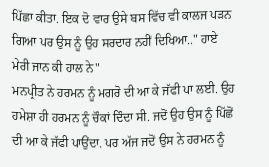ਪਿੱਛਾ ਕੀਤਾ. ਇਕ ਦੋ ਵਾਰ ਉਸੇ ਬਸ ਵਿੱਚ ਵੀ ਕਾਲਜ ਪੜਨ ਗਿਆ ਪਰ ਉਸ ਨੂੰ ਉਹ ਸਰਦਾਰ ਨਹੀਂ ਦਿਖਿਆ.." ਹਾਏ ਮੇਰੀ ਜਾਨ ਕੀ ਹਾਲ ਨੇ"
ਮਨਪ੍ਰੀਤ ਨੇ ਹਰਮਨ ਨੂੰ ਮਗਰੋ ਦੀ ਆ ਕੇ ਜੱਫੀ ਪਾ ਲਈ. ਉਹ ਹਮੇਸ਼ਾ ਹੀ ਹਰਮਨ ਨੂੰ ਚੌਕਾਂ ਦਿੰਦਾ ਸੀ. ਜਦੋਂ ਉਹ ਉਸ ਨੂੰ ਪਿੱਛੋਂ ਦੀ ਆ ਕੇ ਜੱਫੀ ਪਾਉਂਦਾ. ਪਰ ਅੱਜ ਜਦੋਂ ਉਸ ਨੇ ਹਰਮਨ ਨੂੰ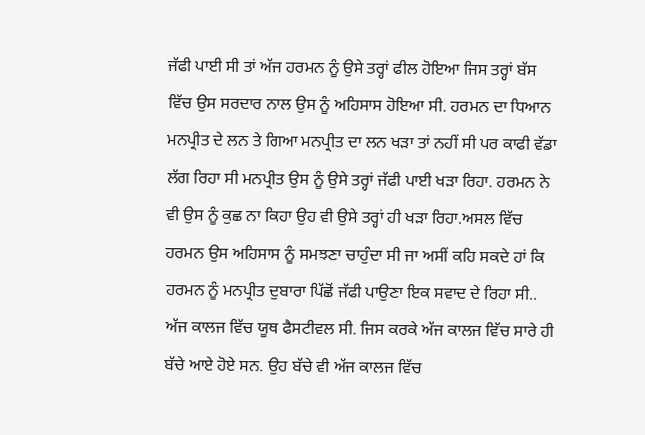ਜੱਫੀ ਪਾਈ ਸੀ ਤਾਂ ਅੱਜ ਹਰਮਨ ਨੂੰ ਉਸੇ ਤਰ੍ਹਾਂ ਫੀਲ ਹੋਇਆ ਜਿਸ ਤਰ੍ਹਾਂ ਬੱਸ ਵਿੱਚ ਉਸ ਸਰਦਾਰ ਨਾਲ ਉਸ ਨੂੰ ਅਹਿਸਾਸ ਹੋਇਆ ਸੀ. ਹਰਮਨ ਦਾ ਧਿਆਨ ਮਨਪ੍ਰੀਤ ਦੇ ਲਨ ਤੇ ਗਿਆ ਮਨਪ੍ਰੀਤ ਦਾ ਲਨ ਖੜਾ ਤਾਂ ਨਹੀਂ ਸੀ ਪਰ ਕਾਫੀ ਵੱਡਾ ਲੱਗ ਰਿਹਾ ਸੀ ਮਨਪ੍ਰੀਤ ਉਸ ਨੂੰ ਉਸੇ ਤਰ੍ਹਾਂ ਜੱਫੀ ਪਾਈ ਖੜਾ ਰਿਹਾ. ਹਰਮਨ ਨੇ ਵੀ ਉਸ ਨੂੰ ਕੁਛ ਨਾ ਕਿਹਾ ਉਹ ਵੀ ਉਸੇ ਤਰ੍ਹਾਂ ਹੀ ਖੜਾ ਰਿਹਾ.ਅਸਲ ਵਿੱਚ ਹਰਮਨ ਉਸ ਅਹਿਸਾਸ ਨੂੰ ਸਮਝਣਾ ਚਾਹੁੰਦਾ ਸੀ ਜਾ ਅਸੀਂ ਕਹਿ ਸਕਦੇ ਹਾਂ ਕਿ ਹਰਮਨ ਨੂੰ ਮਨਪ੍ਰੀਤ ਦੁਬਾਰਾ ਪਿੱਛੋਂ ਜੱਫੀ ਪਾਉਣਾ ਇਕ ਸਵਾਦ ਦੇ ਰਿਹਾ ਸੀ..
ਅੱਜ ਕਾਲਜ ਵਿੱਚ ਯੂਥ ਫੈਸਟੀਵਲ ਸੀ. ਜਿਸ ਕਰਕੇ ਅੱਜ ਕਾਲਜ ਵਿੱਚ ਸਾਰੇ ਹੀ ਬੱਚੇ ਆਏ ਹੋਏ ਸਨ. ਉਹ ਬੱਚੇ ਵੀ ਅੱਜ ਕਾਲਜ ਵਿੱਚ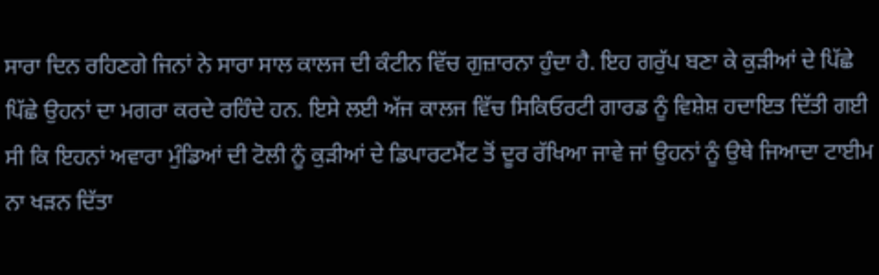ਸਾਰਾ ਦਿਨ ਰਹਿਣਗੇ ਜਿਨਾਂ ਨੇ ਸਾਰਾ ਸਾਲ ਕਾਲਜ ਦੀ ਕੰਟੀਨ ਵਿੱਚ ਗੁਜ਼ਾਰਨਾ ਹੁੰਦਾ ਹੈ. ਇਹ ਗਰੁੱਪ ਬਣਾ ਕੇ ਕੁੜੀਆਂ ਦੇ ਪਿੱਛੇ ਪਿੱਛੇ ਉਹਨਾਂ ਦਾ ਮਗਰਾ ਕਰਦੇ ਰਹਿੰਦੇ ਹਨ. ਇਸੇ ਲਈ ਅੱਜ ਕਾਲਜ ਵਿੱਚ ਸਿਕਿਓਰਟੀ ਗਾਰਡ ਨੂੰ ਵਿਸ਼ੇਸ਼ ਹਦਾਇਤ ਦਿੱਤੀ ਗਈ ਸੀ ਕਿ ਇਹਨਾਂ ਅਵਾਰਾ ਮੁੰਡਿਆਂ ਦੀ ਟੋਲੀ ਨੂੰ ਕੁੜੀਆਂ ਦੇ ਡਿਪਾਰਟਮੈਂਟ ਤੋਂ ਦੂਰ ਰੱਖਿਆ ਜਾਵੇ ਜਾਂ ਉਹਨਾਂ ਨੂੰ ਉਥੇ ਜਿਆਦਾ ਟਾਈਮ ਨਾ ਖੜਨ ਦਿੱਤਾ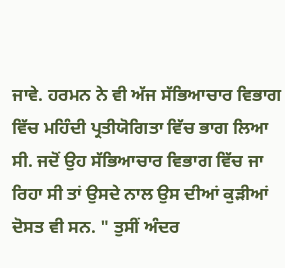ਜਾਵੇ. ਹਰਮਨ ਨੇ ਵੀ ਅੱਜ ਸੱਭਿਆਚਾਰ ਵਿਭਾਗ ਵਿੱਚ ਮਹਿੰਦੀ ਪ੍ਰਤੀਯੋਗਿਤਾ ਵਿੱਚ ਭਾਗ ਲਿਆ ਸੀ. ਜਦੋਂ ਉਹ ਸੱਭਿਆਚਾਰ ਵਿਭਾਗ ਵਿੱਚ ਜਾ ਰਿਹਾ ਸੀ ਤਾਂ ਉਸਦੇ ਨਾਲ ਉਸ ਦੀਆਂ ਕੁੜੀਆਂ ਦੋਸਤ ਵੀ ਸਨ. " ਤੁਸੀਂ ਅੰਦਰ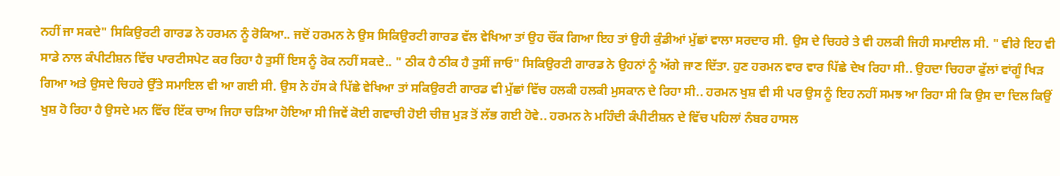ਨਹੀਂ ਜਾ ਸਕਦੇ" ਸਿਕਿਉਰਟੀ ਗਾਰਡ ਨੇ ਹਰਮਨ ਨੂੰ ਰੋਕਿਆ.. ਜਦੋਂ ਹਰਮਨ ਨੇ ਉਸ ਸਿਕਿਉਰਟੀ ਗਾਰਡ ਵੱਲ ਵੇਖਿਆ ਤਾਂ ਉਹ ਚੌਂਕ ਗਿਆ ਇਹ ਤਾਂ ਉਹੀ ਕੁੰਡੀਆਂ ਮੁੱਛਾਂ ਵਾਲਾ ਸਰਦਾਰ ਸੀ. ਉਸ ਦੇ ਚਿਹਰੇ ਤੇ ਵੀ ਹਲਕੀ ਜਿਹੀ ਸਮਾਈਲ ਸੀ. " ਵੀਰੇ ਇਹ ਵੀ ਸਾਡੇ ਨਾਲ ਕੰਪੀਟੀਸ਼ਨ ਵਿੱਚ ਪਾਰਟੀਸਪੇਟ ਕਰ ਰਿਹਾ ਹੈ ਤੁਸੀਂ ਇਸ ਨੂੰ ਰੋਕ ਨਹੀਂ ਸਕਦੇ.. " ਠੀਕ ਹੈ ਠੀਕ ਹੈ ਤੁਸੀਂ ਜਾਓ" ਸਿਕਿਉਰਟੀ ਗਾਰਡ ਨੇ ਉਹਨਾਂ ਨੂੰ ਅੱਗੇ ਜਾਣ ਦਿੱਤਾ. ਹੁਣ ਹਰਮਨ ਵਾਰ ਵਾਰ ਪਿੱਛੇ ਦੇਖ ਰਿਹਾ ਸੀ.. ਉਹਦਾ ਚਿਹਰਾ ਫੁੱਲਾਂ ਵਾਂਗੂੰ ਖਿੜ ਗਿਆ ਅਤੇ ਉਸਦੇ ਚਿਹਰੇ ਉੱਤੇ ਸਮਾਇਲ ਵੀ ਆ ਗਈ ਸੀ. ਉਸ ਨੇ ਹੱਸ ਕੇ ਪਿੱਛੇ ਵੇਖਿਆ ਤਾਂ ਸਕਿਉਰਟੀ ਗਾਰਡ ਵੀ ਮੁੱਛਾਂ ਵਿੱਚ ਹਲਕੀ ਹਲਕੀ ਮੁਸਕਾਨ ਦੇ ਰਿਹਾ ਸੀ.. ਹਰਮਨ ਖੁਸ਼ ਵੀ ਸੀ ਪਰ ਉਸ ਨੂੰ ਇਹ ਨਹੀਂ ਸਮਝ ਆ ਰਿਹਾ ਸੀ ਕਿ ਉਸ ਦਾ ਦਿਲ ਕਿਉਂ ਖੁਸ਼ ਹੋ ਰਿਹਾ ਹੈ ਉਸਦੇ ਮਨ ਵਿੱਚ ਇੱਕ ਚਾਅ ਜਿਹਾ ਚੜਿਆ ਹੋਇਆ ਸੀ ਜਿਵੇਂ ਕੋਈ ਗਵਾਚੀ ਹੋਈ ਚੀਜ਼ ਮੁੜ ਤੋਂ ਲੱਭ ਗਈ ਹੋਵੇ.. ਹਰਮਨ ਨੇ ਮਹਿੰਦੀ ਕੰਪੀਟੀਸ਼ਨ ਦੇ ਵਿੱਚ ਪਹਿਲਾਂ ਨੰਬਰ ਹਾਸਲ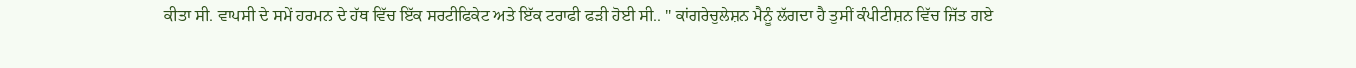ਕੀਤਾ ਸੀ. ਵਾਪਸੀ ਦੇ ਸਮੇਂ ਹਰਮਨ ਦੇ ਹੱਥ ਵਿੱਚ ਇੱਕ ਸਰਟੀਫਿਕੇਟ ਅਤੇ ਇੱਕ ਟਰਾਫੀ ਫੜੀ ਹੋਈ ਸੀ.. " ਕਾਂਗਰੇਚੁਲੇਸ਼ਨ ਮੈਨੂੰ ਲੱਗਦਾ ਹੈ ਤੁਸੀਂ ਕੰਪੀਟੀਸ਼ਨ ਵਿੱਚ ਜਿੱਤ ਗਏ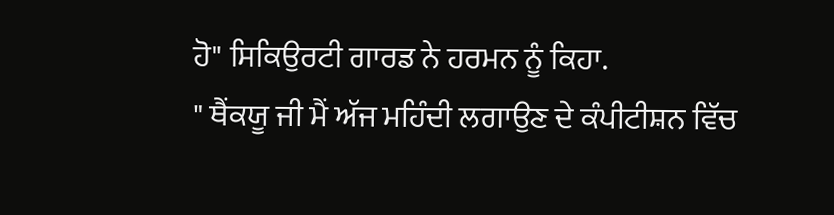ਹੋ" ਸਿਕਿਉਰਟੀ ਗਾਰਡ ਨੇ ਹਰਮਨ ਨੂੰ ਕਿਹਾ.
" ਥੈਂਕਯੂ ਜੀ ਮੈਂ ਅੱਜ ਮਹਿੰਦੀ ਲਗਾਉਣ ਦੇ ਕੰਪੀਟੀਸ਼ਨ ਵਿੱਚ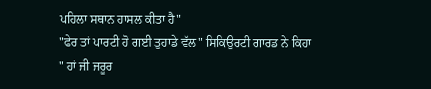ਪਹਿਲਾ ਸਥਾਨ ਹਾਸਲ ਕੀਤਾ ਹੈ"
"ਫੇਰ ਤਾਂ ਪਾਰਟੀ ਹੋ ਗਈ ਤੁਹਾਡੇ ਵੱਲ" ਸਿਕਿਉਰਟੀ ਗਾਰਡ ਨੇ ਕਿਹਾ
" ਹਾਂ ਜੀ ਜਰੂਰ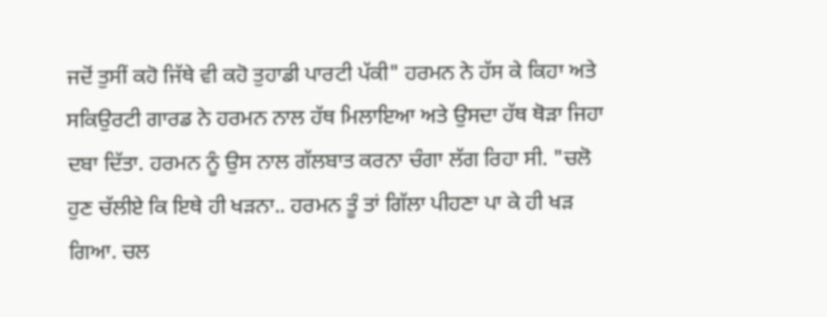ਜਦੋਂ ਤੁਸੀਂ ਕਹੋ ਜਿੱਥੇ ਵੀ ਕਹੋ ਤੁਹਾਡੀ ਪਾਰਟੀ ਪੱਕੀ" ਹਰਮਨ ਨੇ ਹੱਸ ਕੇ ਕਿਹਾ ਅਤੇ ਸਕਿਉਰਟੀ ਗਾਰਡ ਨੇ ਹਰਮਨ ਨਾਲ ਹੱਥ ਮਿਲਾਇਆ ਅਤੇ ਉਸਦਾ ਹੱਥ ਥੋੜਾ ਜਿਹਾ ਦਬਾ ਦਿੱਤਾ. ਹਰਮਨ ਨੂੰ ਉਸ ਨਾਲ ਗੱਲਬਾਤ ਕਰਨਾ ਚੰਗਾ ਲੱਗ ਰਿਹਾ ਸੀ. "ਚਲੋ ਹੁਣ ਚੱਲੀਏ ਕਿ ਇਥੇ ਹੀ ਖੜਨਾ.. ਹਰਮਨ ਤੂੰ ਤਾਂ ਗਿੱਲਾ ਪੀਹਣਾ ਪਾ ਕੇ ਹੀ ਖੜ ਗਿਆ. ਚਲ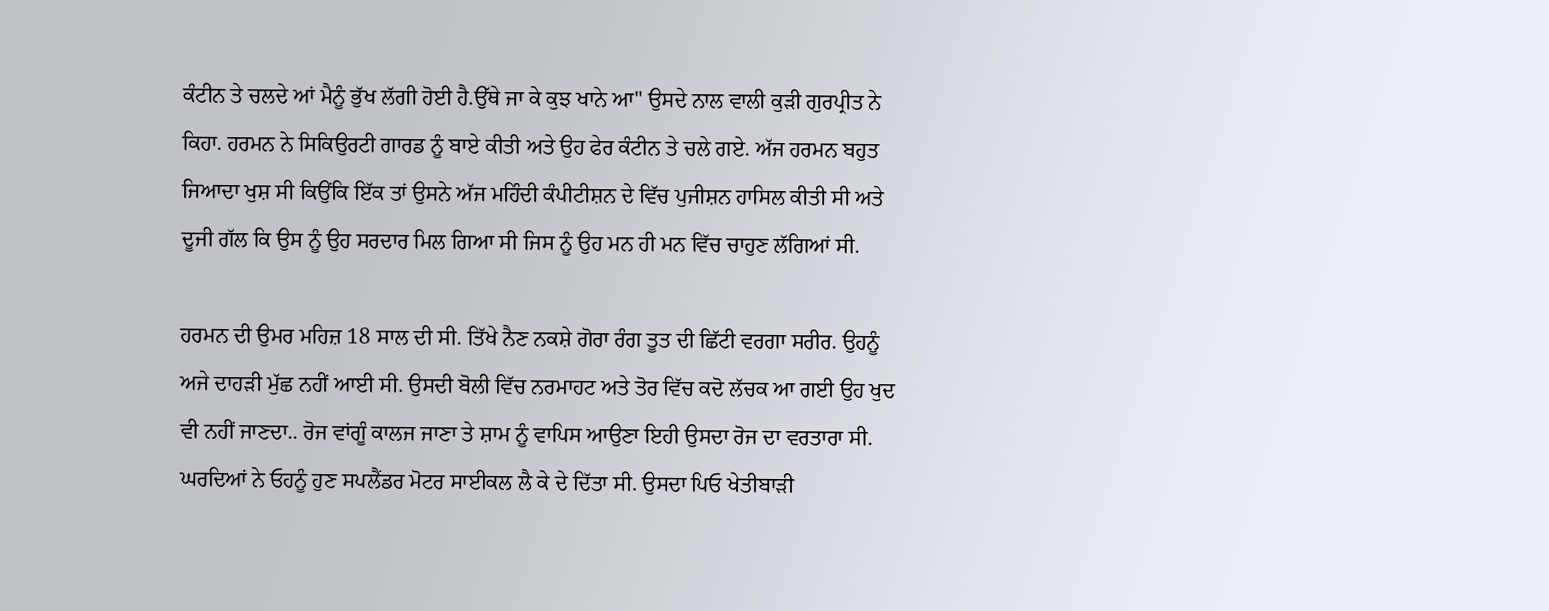ਕੰਟੀਨ ਤੇ ਚਲਦੇ ਆਂ ਮੈਨੂੰ ਭੁੱਖ ਲੱਗੀ ਹੋਈ ਹੈ.ਉੱਥੇ ਜਾ ਕੇ ਕੁਝ ਖਾਨੇ ਆ" ਉਸਦੇ ਨਾਲ ਵਾਲੀ ਕੁੜੀ ਗੁਰਪ੍ਰੀਤ ਨੇ ਕਿਹਾ. ਹਰਮਨ ਨੇ ਸਿਕਿਉਰਟੀ ਗਾਰਡ ਨੂੰ ਬਾਏ ਕੀਤੀ ਅਤੇ ਉਹ ਫੇਰ ਕੰਟੀਨ ਤੇ ਚਲੇ ਗਏ. ਅੱਜ ਹਰਮਨ ਬਹੁਤ ਜਿਆਦਾ ਖੁਸ਼ ਸੀ ਕਿਉਂਕਿ ਇੱਕ ਤਾਂ ਉਸਨੇ ਅੱਜ ਮਹਿੰਦੀ ਕੰਪੀਟੀਸ਼ਨ ਦੇ ਵਿੱਚ ਪੁਜੀਸ਼ਨ ਹਾਸਿਲ ਕੀਤੀ ਸੀ ਅਤੇ ਦੂਜੀ ਗੱਲ ਕਿ ਉਸ ਨੂੰ ਉਹ ਸਰਦਾਰ ਮਿਲ ਗਿਆ ਸੀ ਜਿਸ ਨੂੰ ਉਹ ਮਨ ਹੀ ਮਨ ਵਿੱਚ ਚਾਹੁਣ ਲੱਗਿਆਂ ਸੀ.

ਹਰਮਨ ਦੀ ਉਮਰ ਮਹਿਜ਼ 18 ਸਾਲ ਦੀ ਸੀ. ਤਿੱਖੇ ਨੈਣ ਨਕਸ਼ੇ ਗੋਰਾ ਰੰਗ ਤੂਤ ਦੀ ਛਿੱਟੀ ਵਰਗਾ ਸਰੀਰ. ਉਹਨੂੰ ਅਜੇ ਦਾਹੜੀ ਮੁੱਛ ਨਹੀਂ ਆਈ ਸੀ. ਉਸਦੀ ਬੋਲੀ ਵਿੱਚ ਨਰਮਾਹਟ ਅਤੇ ਤੋਰ ਵਿੱਚ ਕਦੋ ਲੱਚਕ ਆ ਗਈ ਉਹ ਖੁਦ ਵੀ ਨਹੀਂ ਜਾਣਦਾ.. ਰੋਜ ਵਾਂਗੂੰ ਕਾਲਜ ਜਾਣਾ ਤੇ ਸ਼ਾਮ ਨੂੰ ਵਾਪਿਸ ਆਉਣਾ ਇਹੀ ਉਸਦਾ ਰੋਜ ਦਾ ਵਰਤਾਰਾ ਸੀ. ਘਰਦਿਆਂ ਨੇ ਓਹਨੂੰ ਹੁਣ ਸਪਲੈਂਡਰ ਮੋਟਰ ਸਾਈਕਲ ਲੈ ਕੇ ਦੇ ਦਿੱਤਾ ਸੀ. ਉਸਦਾ ਪਿਓ ਖੇਤੀਬਾੜੀ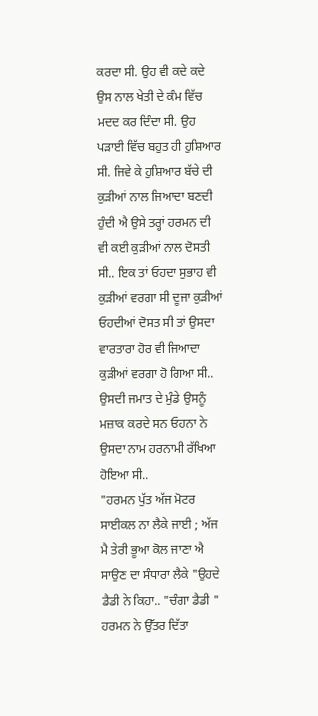ਕਰਦਾ ਸੀ. ਉਹ ਵੀ ਕਦੇ ਕਦੇ ਉਸ ਨਾਲ ਖੇਤੀ ਦੇ ਕੰਮ ਵਿੱਚ ਮਦਦ ਕਰ ਦਿੰਦਾ ਸੀ. ਉਹ ਪੜਾਈ ਵਿੱਚ ਬਹੁਤ ਹੀ ਹੁਸ਼ਿਆਰ ਸੀ. ਜਿਵੇ ਕੇ ਹੁਸ਼ਿਆਰ ਬੱਚੇ ਦੀ ਕੁੜੀਆਂ ਨਾਲ ਜਿਆਦਾ ਬਣਦੀ ਹੁੰਦੀ ਐ ਉਸੇ ਤਰ੍ਹਾਂ ਹਰਮਨ ਦੀ ਵੀ ਕਈ ਕੁੜੀਆਂ ਨਾਲ ਦੋਸਤੀ ਸੀ.. ਇਕ ਤਾਂ ਓਹਦਾ ਸੁਭਾਹ ਵੀ ਕੁੜੀਆਂ ਵਰਗਾ ਸੀ ਦੂਜਾ ਕੁੜੀਆਂ ਓਹਦੀਆਂ ਦੋਸਤ ਸੀ ਤਾਂ ਉਸਦਾ ਵਾਰਤਾਰਾ ਹੋਰ ਵੀ ਜਿਆਦਾ ਕੁੜੀਆਂ ਵਰਗਾ ਹੋ ਗਿਆ ਸੀ.. ਉਸਦੀ ਜਮਾਤ ਦੇ ਮੁੰਡੇ ਉਸਨੂੰ ਮਜ਼ਾਕ ਕਰਦੇ ਸਨ ਓਹਨਾ ਨੇ ਉਸਦਾ ਨਾਮ ਹਰਨਾਮੀ ਰੱਖਿਆ ਹੋਇਆ ਸੀ..
"ਹਰਮਨ ਪੁੱਤ ਅੱਜ ਮੋਟਰ ਸਾਈਕਲ ਨਾ ਲੈਕੇ ਜਾਈ ; ਅੱਜ ਮੈ ਤੇਰੀ ਭੂਆ ਕੋਲ ਜਾਣਾ ਐ ਸਾਉਣ ਦਾ ਸੰਧਾਰਾ ਲੈਕੇ "ਉਹਦੇ ਡੈਡੀ ਨੇ ਕਿਹਾ.. "ਚੰਗਾ ਡੈਡੀ " ਹਰਮਨ ਨੇ ਉੱਤਰ ਦਿੱਤਾ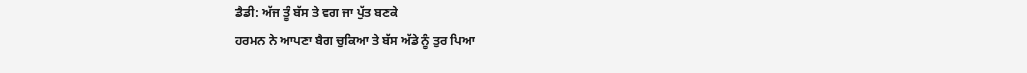ਡੈਡੀ: ਅੱਜ ਤੂੰ ਬੱਸ ਤੇ ਵਗ ਜਾ ਪੁੱਤ ਬਣਕੇ
ਹਰਮਨ ਨੇ ਆਪਣਾ ਬੈਗ ਚੁਕਿਆ ਤੇ ਬੱਸ ਅੱਡੇ ਨੂੰ ਤੁਰ ਪਿਆ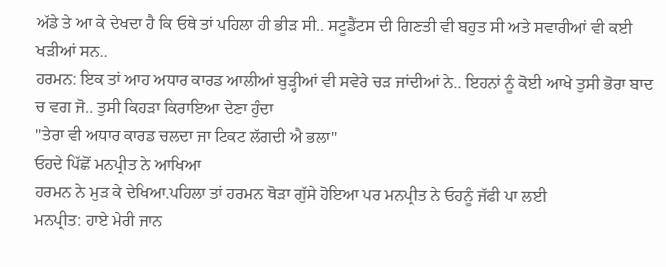ਅੱਡੇ ਤੇ ਆ ਕੇ ਦੇਖਦਾ ਹੈ ਕਿ ਓਥੇ ਤਾਂ ਪਹਿਲਾ ਹੀ ਭੀੜ ਸੀ.. ਸਟੂਡੈਂਟਸ ਦੀ ਗਿਣਤੀ ਵੀ ਬਹੁਤ ਸੀ ਅਤੇ ਸਵਾਰੀਆਂ ਵੀ ਕਈ ਖੜੀਆਂ ਸਨ..
ਹਰਮਨ: ਇਕ ਤਾਂ ਆਹ ਅਧਾਰ ਕਾਰਡ ਆਲੀਆਂ ਬੁੜ੍ਹੀਆਂ ਵੀ ਸਵੇਰੇ ਚੜ ਜਾਂਦੀਆਂ ਨੇ.. ਇਹਨਾਂ ਨੂੰ ਕੋਈ ਆਖੇ ਤੁਸੀ ਭੋਰਾ ਬਾਦ ਚ ਵਗ ਜੋ.. ਤੁਸੀ ਕਿਹੜਾ ਕਿਰਾਇਆ ਦੇਣਾ ਹੁੰਦਾ
"ਤੇਰਾ ਵੀ ਅਧਾਰ ਕਾਰਡ ਚਲਦਾ ਜਾ ਟਿਕਟ ਲੱਗਦੀ ਐ ਭਲਾ"
ਓਹਦੇ ਪਿੱਛੋਂ ਮਨਪ੍ਰੀਤ ਨੇ ਆਖਿਆ
ਹਰਮਨ ਨੇ ਮੁੜ ਕੇ ਦੇਖਿਆ.ਪਹਿਲਾ ਤਾਂ ਹਰਮਨ ਥੋੜਾ ਗੁੱਸੇ ਹੋਇਆ ਪਰ ਮਨਪ੍ਰੀਤ ਨੇ ਓਹਨੂੰ ਜੱਫੀ ਪਾ ਲਈ
ਮਨਪ੍ਰੀਤ: ਹਾਏ ਮੇਰੀ ਜਾਨ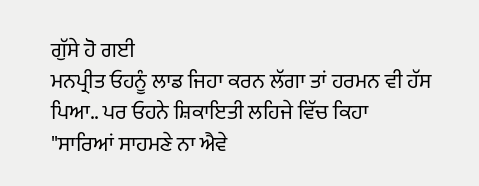ਗੁੱਸੇ ਹੋ ਗਈ
ਮਨਪ੍ਰੀਤ ਓਹਨੂੰ ਲਾਡ ਜਿਹਾ ਕਰਨ ਲੱਗਾ ਤਾਂ ਹਰਮਨ ਵੀ ਹੱਸ ਪਿਆ.. ਪਰ ਓਹਨੇ ਸ਼ਿਕਾਇਤੀ ਲਹਿਜੇ ਵਿੱਚ ਕਿਹਾ
"ਸਾਰਿਆਂ ਸਾਹਮਣੇ ਨਾ ਐਵੇ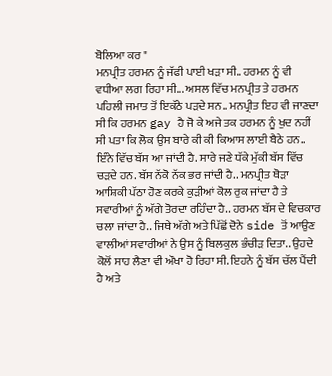ਬੋਲਿਆ ਕਰ "
ਮਨਪ੍ਰੀਤ ਹਰਮਨ ਨੂੰ ਜੱਫੀ ਪਾਈ ਖੜਾ ਸੀ.. ਹਰਮਨ ਨੂੰ ਵੀ ਵਧੀਆ ਲਗ ਰਿਹਾ ਸੀ... ਅਸਲ ਵਿੱਚ ਮਨਪ੍ਰੀਤ ਤੇ ਹਰਮਨ ਪਹਿਲੀ ਜਮਾਤ ਤੋਂ ਇਕੱਠੇ ਪੜਦੇ ਸਨ.. ਮਨਪ੍ਰੀਤ ਇਹ ਵੀ ਜਾਣਦਾ ਸੀ ਕਿ ਹਰਮਨ gay ਹੈ ਜੋ ਕੇ ਅਜੇ ਤਕ ਹਰਮਨ ਨੂੰ ਖੁਦ ਨਹੀਂ ਸੀ ਪਤਾ ਕਿ ਲੋਕ ਉਸ ਬਾਰੇ ਕੀ ਕੀ ਕਿਆਸ ਲਾਈ ਬੈਠੇ ਹਨ.. ਇੰਨੇ ਵਿੱਚ ਬੱਸ ਆ ਜਾਂਦੀ ਹੈ. ਸਾਰੇ ਜਣੇ ਧੱਕੇ ਮੁੱਕੀ ਬੱਸ ਵਿੱਚ ਚੜਦੇ ਹਨ. ਬੱਸ ਨੱਕੋ ਨੱਕ ਭਰ ਜਾਂਦੀ ਹੈ.. ਮਨਪ੍ਰੀਤ ਥੋੜਾ ਆਸ਼ਿਕੀ ਪੱਠਾ ਹੋਣ ਕਰਕੇ ਕੁੜੀਆਂ ਕੋਲ ਰੁਕ ਜਾਂਦਾ ਹੈ ਤੇ ਸਵਾਰੀਆਂ ਨੂੰ ਅੱਗੇ ਤੋਰਦਾ ਰਹਿੰਦਾ ਹੈ.. ਹਰਮਨ ਬੱਸ ਦੇ ਵਿਚਕਾਰ ਚਲਾ ਜਾਂਦਾ ਹੈ.. ਜਿਥੇ ਅੱਗੇ ਅਤੇ ਪਿੱਛੋਂ ਦੋਨੇ side ਤੋਂ ਆਉਣ ਵਾਲੀਆਂ ਸਵਾਰੀਆਂ ਨੇ ਉਸ ਨੂੰ ਬਿਲਕੁਲ ਭੰਚੀੜ ਦਿਤਾ.. ਉਹਦੇ ਕੋਲੋਂ ਸਾਹ ਲੈਣਾ ਵੀ ਔਖਾ ਹੋ ਰਿਹਾ ਸੀ. ਇਹਨੇ ਨੂੰ ਬੱਸ ਚੱਲ ਪੈਂਦੀ ਹੈ ਅਤੇ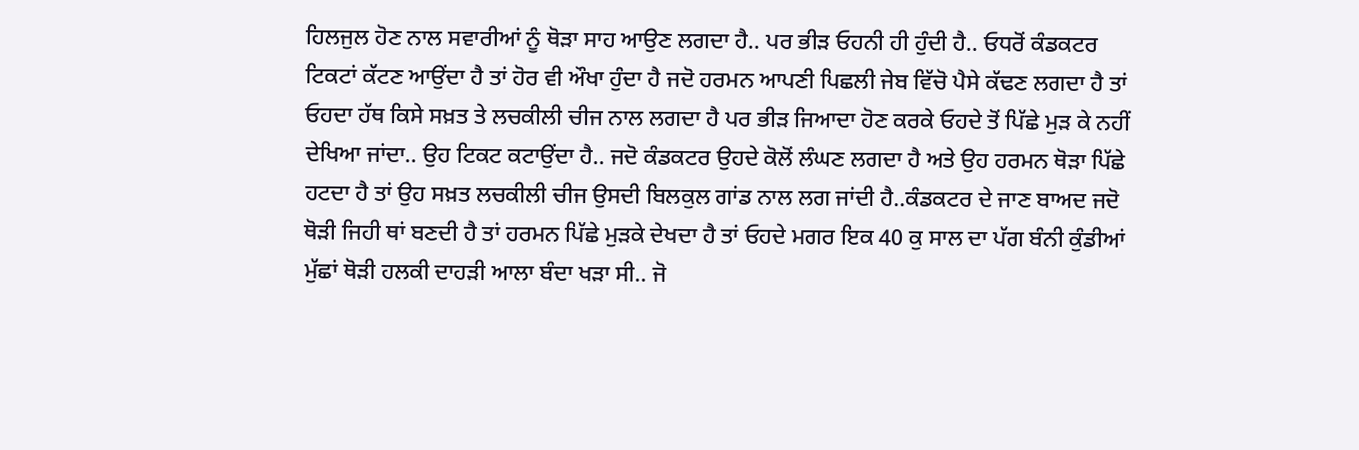ਹਿਲਜੁਲ ਹੋਣ ਨਾਲ ਸਵਾਰੀਆਂ ਨੂੰ ਥੋੜਾ ਸਾਹ ਆਉਣ ਲਗਦਾ ਹੈ.. ਪਰ ਭੀੜ ਓਹਨੀ ਹੀ ਹੁੰਦੀ ਹੈ.. ਓਧਰੋਂ ਕੰਡਕਟਰ ਟਿਕਟਾਂ ਕੱਟਣ ਆਉਂਦਾ ਹੈ ਤਾਂ ਹੋਰ ਵੀ ਔਖਾ ਹੁੰਦਾ ਹੈ ਜਦੋ ਹਰਮਨ ਆਪਣੀ ਪਿਛਲੀ ਜੇਬ ਵਿੱਚੋ ਪੈਸੇ ਕੱਢਣ ਲਗਦਾ ਹੈ ਤਾਂ ਓਹਦਾ ਹੱਥ ਕਿਸੇ ਸਖ਼ਤ ਤੇ ਲਚਕੀਲੀ ਚੀਜ ਨਾਲ ਲਗਦਾ ਹੈ ਪਰ ਭੀੜ ਜਿਆਦਾ ਹੋਣ ਕਰਕੇ ਓਹਦੇ ਤੋਂ ਪਿੱਛੇ ਮੁੜ ਕੇ ਨਹੀਂ ਦੇਖਿਆ ਜਾਂਦਾ.. ਉਹ ਟਿਕਟ ਕਟਾਉਂਦਾ ਹੈ.. ਜਦੋ ਕੰਡਕਟਰ ਉਹਦੇ ਕੋਲੋਂ ਲੰਘਣ ਲਗਦਾ ਹੈ ਅਤੇ ਉਹ ਹਰਮਨ ਥੋੜਾ ਪਿੱਛੇ ਹਟਦਾ ਹੈ ਤਾਂ ਉਹ ਸਖ਼ਤ ਲਚਕੀਲੀ ਚੀਜ ਉਸਦੀ ਬਿਲਕੁਲ ਗਾਂਡ ਨਾਲ ਲਗ ਜਾਂਦੀ ਹੈ..ਕੰਡਕਟਰ ਦੇ ਜਾਣ ਬਾਅਦ ਜਦੋ ਥੋੜੀ ਜਿਹੀ ਥਾਂ ਬਣਦੀ ਹੈ ਤਾਂ ਹਰਮਨ ਪਿੱਛੇ ਮੁੜਕੇ ਦੇਖਦਾ ਹੈ ਤਾਂ ਓਹਦੇ ਮਗਰ ਇਕ 40 ਕੁ ਸਾਲ ਦਾ ਪੱਗ ਬੰਨੀ ਕੁੰਡੀਆਂ ਮੁੱਛਾਂ ਥੋੜੀ ਹਲਕੀ ਦਾਹੜੀ ਆਲਾ ਬੰਦਾ ਖੜਾ ਸੀ.. ਜੋ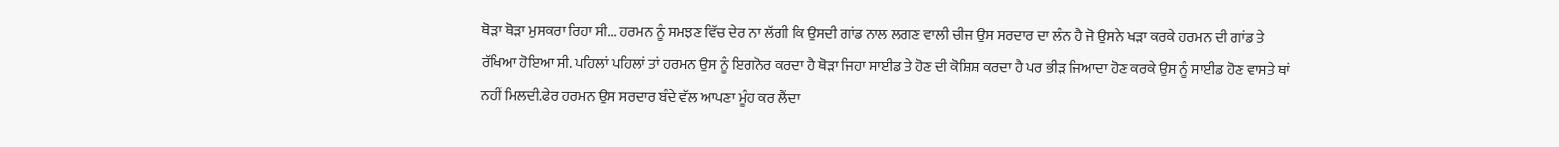ਥੋੜਾ ਥੋੜਾ ਮੁਸਕਰਾ ਰਿਹਾ ਸੀ... ਹਰਮਨ ਨੂੰ ਸਮਝਣ ਵਿੱਚ ਦੇਰ ਨਾ ਲੱਗੀ ਕਿ ਉਸਦੀ ਗਾਂਡ ਨਾਲ ਲਗਣ ਵਾਲੀ ਚੀਜ ਉਸ ਸਰਦਾਰ ਦਾ ਲੰਨ ਹੈ ਜੋ ਉਸਨੇ ਖੜਾ ਕਰਕੇ ਹਰਮਨ ਦੀ ਗਾਂਡ ਤੇ ਰੱਖਿਆ ਹੋਇਆ ਸੀ. ਪਹਿਲਾਂ ਪਹਿਲਾਂ ਤਾਂ ਹਰਮਨ ਉਸ ਨੂੰ ਇਗਨੋਰ ਕਰਦਾ ਹੈ ਥੋੜਾ ਜਿਹਾ ਸਾਈਡ ਤੇ ਹੋਣ ਦੀ ਕੋਸ਼ਿਸ਼ ਕਰਦਾ ਹੈ ਪਰ ਭੀੜ ਜਿਆਦਾ ਹੋਣ ਕਰਕੇ ਉਸ ਨੂੰ ਸਾਈਡ ਹੋਣ ਵਾਸਤੇ ਥਾਂ ਨਹੀਂ ਮਿਲਦੀ.ਫੇਰ ਹਰਮਨ ਉਸ ਸਰਦਾਰ ਬੰਦੇ ਵੱਲ ਆਪਣਾ ਮੂੰਹ ਕਰ ਲੈਂਦਾ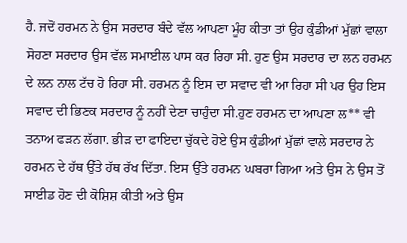ਹੈ. ਜਦੋਂ ਹਰਮਨ ਨੇ ਉਸ ਸਰਦਾਰ ਬੰਦੇ ਵੱਲ ਆਪਣਾ ਮੂੰਹ ਕੀਤਾ ਤਾਂ ਉਹ ਕੁੰਡੀਆਂ ਮੁੱਛਾਂ ਵਾਲਾ ਸੋਹਣਾ ਸਰਦਾਰ ਉਸ ਵੱਲ ਸਮਾਈਲ ਪਾਸ ਕਰ ਰਿਹਾ ਸੀ. ਹੁਣ ਉਸ ਸਰਦਾਰ ਦਾ ਲਨ ਹਰਮਨ ਦੇ ਲਨ ਨਾਲ ਟੱਚ ਹੋ ਰਿਹਾ ਸੀ. ਹਰਮਨ ਨੂੰ ਇਸ ਦਾ ਸਵਾਦ ਵੀ ਆ ਰਿਹਾ ਸੀ ਪਰ ਉਹ ਇਸ ਸਵਾਦ ਦੀ ਭਿਣਕ ਸਰਦਾਰ ਨੂੰ ਨਹੀਂ ਦੇਣਾ ਚਾਹੁੰਦਾ ਸੀ.ਹੁਣ ਹਰਮਨ ਦਾ ਆਪਣਾ ਲ** ਵੀ ਤਨਾਅ ਫੜਨ ਲੱਗਾ. ਭੀੜ ਦਾ ਫਾਇਦਾ ਚੁੱਕਦੇ ਹੋਏ ਉਸ ਕੁੰਡੀਆਂ ਮੁੱਛਾਂ ਵਾਲੇ ਸਰਦਾਰ ਨੇ ਹਰਮਨ ਦੇ ਹੱਥ ਉੱਤੇ ਹੱਥ ਰੱਖ ਦਿੱਤਾ. ਇਸ ਉੱਤੇ ਹਰਮਨ ਘਬਰਾ ਗਿਆ ਅਤੇ ਉਸ ਨੇ ਉਸ ਤੋਂ ਸਾਈਡ ਹੋਣ ਦੀ ਕੋਸ਼ਿਸ਼ ਕੀਤੀ ਅਤੇ ਉਸ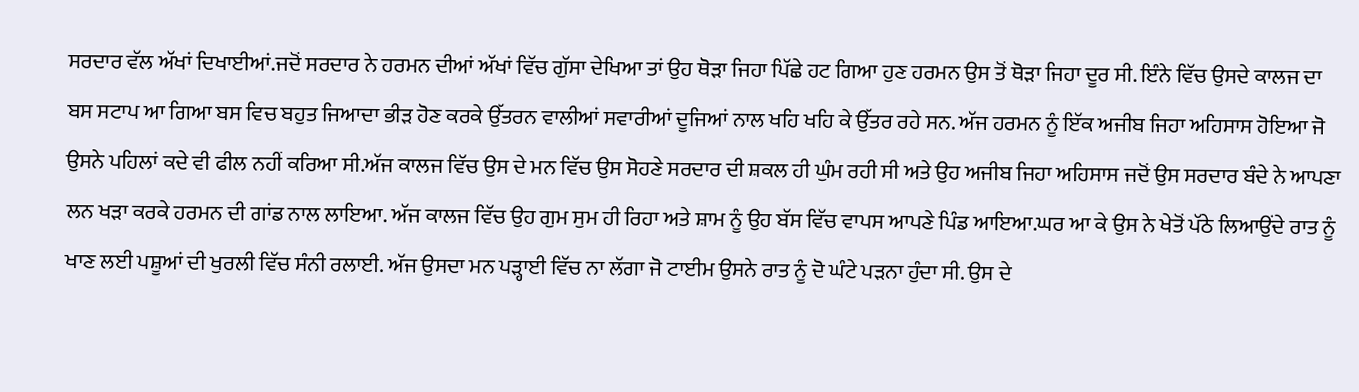ਸਰਦਾਰ ਵੱਲ ਅੱਖਾਂ ਦਿਖਾਈਆਂ.ਜਦੋਂ ਸਰਦਾਰ ਨੇ ਹਰਮਨ ਦੀਆਂ ਅੱਖਾਂ ਵਿੱਚ ਗੁੱਸਾ ਦੇਖਿਆ ਤਾਂ ਉਹ ਥੋੜਾ ਜਿਹਾ ਪਿੱਛੇ ਹਟ ਗਿਆ ਹੁਣ ਹਰਮਨ ਉਸ ਤੋਂ ਥੋੜਾ ਜਿਹਾ ਦੂਰ ਸੀ. ਇੰਨੇ ਵਿੱਚ ਉਸਦੇ ਕਾਲਜ ਦਾ ਬਸ ਸਟਾਪ ਆ ਗਿਆ ਬਸ ਵਿਚ ਬਹੁਤ ਜਿਆਦਾ ਭੀੜ ਹੋਣ ਕਰਕੇ ਉੱਤਰਨ ਵਾਲੀਆਂ ਸਵਾਰੀਆਂ ਦੂਜਿਆਂ ਨਾਲ ਖਹਿ ਖਹਿ ਕੇ ਉੱਤਰ ਰਹੇ ਸਨ. ਅੱਜ ਹਰਮਨ ਨੂੰ ਇੱਕ ਅਜੀਬ ਜਿਹਾ ਅਹਿਸਾਸ ਹੋਇਆ ਜੋ ਉਸਨੇ ਪਹਿਲਾਂ ਕਦੇ ਵੀ ਫੀਲ ਨਹੀਂ ਕਰਿਆ ਸੀ.ਅੱਜ ਕਾਲਜ ਵਿੱਚ ਉਸ ਦੇ ਮਨ ਵਿੱਚ ਉਸ ਸੋਹਣੇ ਸਰਦਾਰ ਦੀ ਸ਼ਕਲ ਹੀ ਘੁੰਮ ਰਹੀ ਸੀ ਅਤੇ ਉਹ ਅਜੀਬ ਜਿਹਾ ਅਹਿਸਾਸ ਜਦੋਂ ਉਸ ਸਰਦਾਰ ਬੰਦੇ ਨੇ ਆਪਣਾ ਲਨ ਖੜਾ ਕਰਕੇ ਹਰਮਨ ਦੀ ਗਾਂਡ ਨਾਲ ਲਾਇਆ. ਅੱਜ ਕਾਲਜ ਵਿੱਚ ਉਹ ਗੁਮ ਸੁਮ ਹੀ ਰਿਹਾ ਅਤੇ ਸ਼ਾਮ ਨੂੰ ਉਹ ਬੱਸ ਵਿੱਚ ਵਾਪਸ ਆਪਣੇ ਪਿੰਡ ਆਇਆ.ਘਰ ਆ ਕੇ ਉਸ ਨੇ ਖੇਤੋਂ ਪੱਠੇ ਲਿਆਉਂਦੇ ਰਾਤ ਨੂੰ ਖਾਣ ਲਈ ਪਸ਼ੂਆਂ ਦੀ ਖੁਰਲੀ ਵਿੱਚ ਸੰਨੀ ਰਲਾਈ. ਅੱਜ ਉਸਦਾ ਮਨ ਪੜ੍ਹਾਈ ਵਿੱਚ ਨਾ ਲੱਗਾ ਜੋ ਟਾਈਮ ਉਸਨੇ ਰਾਤ ਨੂੰ ਦੋ ਘੰਟੇ ਪੜਨਾ ਹੁੰਦਾ ਸੀ. ਉਸ ਦੇ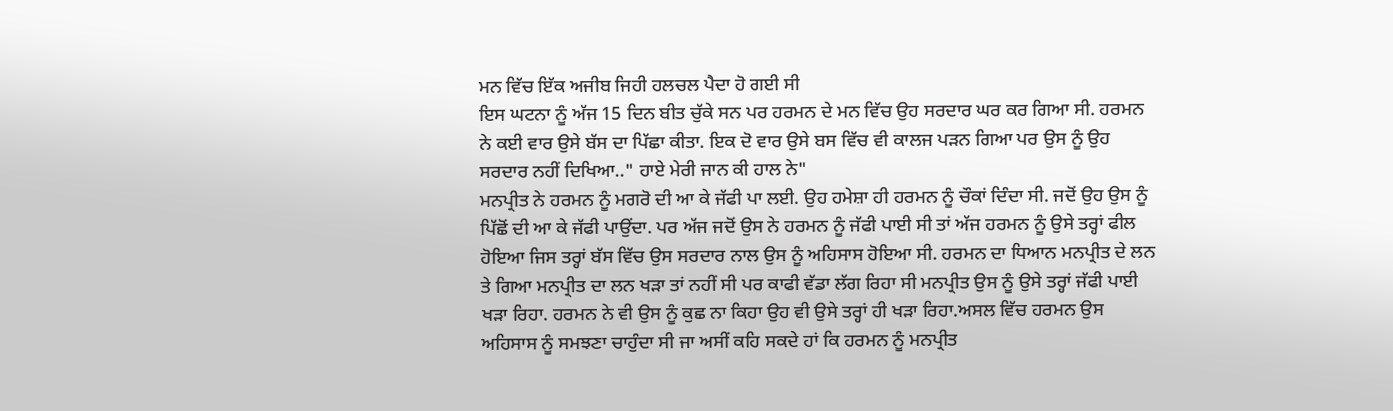ਮਨ ਵਿੱਚ ਇੱਕ ਅਜੀਬ ਜਿਹੀ ਹਲਚਲ ਪੈਦਾ ਹੋ ਗਈ ਸੀ
ਇਸ ਘਟਨਾ ਨੂੰ ਅੱਜ 15 ਦਿਨ ਬੀਤ ਚੁੱਕੇ ਸਨ ਪਰ ਹਰਮਨ ਦੇ ਮਨ ਵਿੱਚ ਉਹ ਸਰਦਾਰ ਘਰ ਕਰ ਗਿਆ ਸੀ. ਹਰਮਨ ਨੇ ਕਈ ਵਾਰ ਉਸੇ ਬੱਸ ਦਾ ਪਿੱਛਾ ਕੀਤਾ. ਇਕ ਦੋ ਵਾਰ ਉਸੇ ਬਸ ਵਿੱਚ ਵੀ ਕਾਲਜ ਪੜਨ ਗਿਆ ਪਰ ਉਸ ਨੂੰ ਉਹ ਸਰਦਾਰ ਨਹੀਂ ਦਿਖਿਆ.." ਹਾਏ ਮੇਰੀ ਜਾਨ ਕੀ ਹਾਲ ਨੇ"
ਮਨਪ੍ਰੀਤ ਨੇ ਹਰਮਨ ਨੂੰ ਮਗਰੋ ਦੀ ਆ ਕੇ ਜੱਫੀ ਪਾ ਲਈ. ਉਹ ਹਮੇਸ਼ਾ ਹੀ ਹਰਮਨ ਨੂੰ ਚੌਕਾਂ ਦਿੰਦਾ ਸੀ. ਜਦੋਂ ਉਹ ਉਸ ਨੂੰ ਪਿੱਛੋਂ ਦੀ ਆ ਕੇ ਜੱਫੀ ਪਾਉਂਦਾ. ਪਰ ਅੱਜ ਜਦੋਂ ਉਸ ਨੇ ਹਰਮਨ ਨੂੰ ਜੱਫੀ ਪਾਈ ਸੀ ਤਾਂ ਅੱਜ ਹਰਮਨ ਨੂੰ ਉਸੇ ਤਰ੍ਹਾਂ ਫੀਲ ਹੋਇਆ ਜਿਸ ਤਰ੍ਹਾਂ ਬੱਸ ਵਿੱਚ ਉਸ ਸਰਦਾਰ ਨਾਲ ਉਸ ਨੂੰ ਅਹਿਸਾਸ ਹੋਇਆ ਸੀ. ਹਰਮਨ ਦਾ ਧਿਆਨ ਮਨਪ੍ਰੀਤ ਦੇ ਲਨ ਤੇ ਗਿਆ ਮਨਪ੍ਰੀਤ ਦਾ ਲਨ ਖੜਾ ਤਾਂ ਨਹੀਂ ਸੀ ਪਰ ਕਾਫੀ ਵੱਡਾ ਲੱਗ ਰਿਹਾ ਸੀ ਮਨਪ੍ਰੀਤ ਉਸ ਨੂੰ ਉਸੇ ਤਰ੍ਹਾਂ ਜੱਫੀ ਪਾਈ ਖੜਾ ਰਿਹਾ. ਹਰਮਨ ਨੇ ਵੀ ਉਸ ਨੂੰ ਕੁਛ ਨਾ ਕਿਹਾ ਉਹ ਵੀ ਉਸੇ ਤਰ੍ਹਾਂ ਹੀ ਖੜਾ ਰਿਹਾ.ਅਸਲ ਵਿੱਚ ਹਰਮਨ ਉਸ ਅਹਿਸਾਸ ਨੂੰ ਸਮਝਣਾ ਚਾਹੁੰਦਾ ਸੀ ਜਾ ਅਸੀਂ ਕਹਿ ਸਕਦੇ ਹਾਂ ਕਿ ਹਰਮਨ ਨੂੰ ਮਨਪ੍ਰੀਤ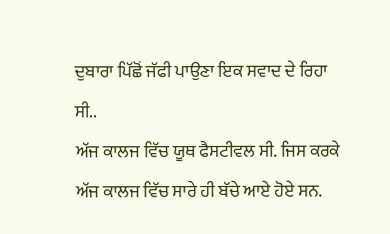ਦੁਬਾਰਾ ਪਿੱਛੋਂ ਜੱਫੀ ਪਾਉਣਾ ਇਕ ਸਵਾਦ ਦੇ ਰਿਹਾ ਸੀ..
ਅੱਜ ਕਾਲਜ ਵਿੱਚ ਯੂਥ ਫੈਸਟੀਵਲ ਸੀ. ਜਿਸ ਕਰਕੇ ਅੱਜ ਕਾਲਜ ਵਿੱਚ ਸਾਰੇ ਹੀ ਬੱਚੇ ਆਏ ਹੋਏ ਸਨ.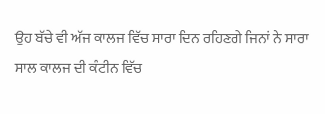ਉਹ ਬੱਚੇ ਵੀ ਅੱਜ ਕਾਲਜ ਵਿੱਚ ਸਾਰਾ ਦਿਨ ਰਹਿਣਗੇ ਜਿਨਾਂ ਨੇ ਸਾਰਾ ਸਾਲ ਕਾਲਜ ਦੀ ਕੰਟੀਨ ਵਿੱਚ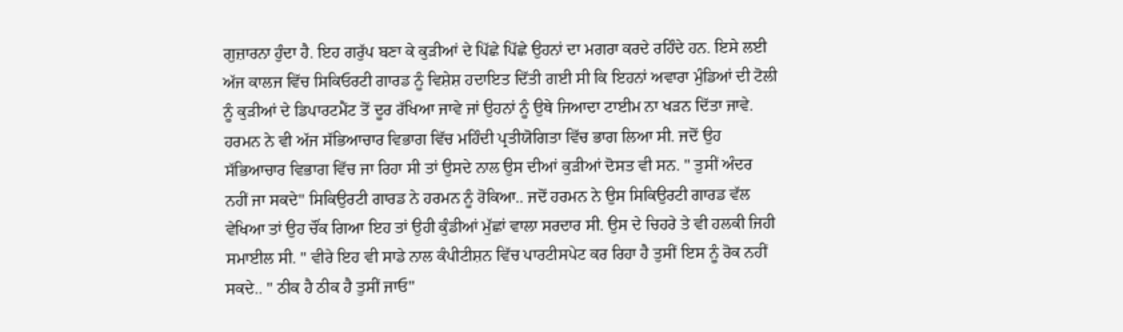ਗੁਜ਼ਾਰਨਾ ਹੁੰਦਾ ਹੈ. ਇਹ ਗਰੁੱਪ ਬਣਾ ਕੇ ਕੁੜੀਆਂ ਦੇ ਪਿੱਛੇ ਪਿੱਛੇ ਉਹਨਾਂ ਦਾ ਮਗਰਾ ਕਰਦੇ ਰਹਿੰਦੇ ਹਨ. ਇਸੇ ਲਈ ਅੱਜ ਕਾਲਜ ਵਿੱਚ ਸਿਕਿਓਰਟੀ ਗਾਰਡ ਨੂੰ ਵਿਸ਼ੇਸ਼ ਹਦਾਇਤ ਦਿੱਤੀ ਗਈ ਸੀ ਕਿ ਇਹਨਾਂ ਅਵਾਰਾ ਮੁੰਡਿਆਂ ਦੀ ਟੋਲੀ ਨੂੰ ਕੁੜੀਆਂ ਦੇ ਡਿਪਾਰਟਮੈਂਟ ਤੋਂ ਦੂਰ ਰੱਖਿਆ ਜਾਵੇ ਜਾਂ ਉਹਨਾਂ ਨੂੰ ਉਥੇ ਜਿਆਦਾ ਟਾਈਮ ਨਾ ਖੜਨ ਦਿੱਤਾ ਜਾਵੇ. ਹਰਮਨ ਨੇ ਵੀ ਅੱਜ ਸੱਭਿਆਚਾਰ ਵਿਭਾਗ ਵਿੱਚ ਮਹਿੰਦੀ ਪ੍ਰਤੀਯੋਗਿਤਾ ਵਿੱਚ ਭਾਗ ਲਿਆ ਸੀ. ਜਦੋਂ ਉਹ ਸੱਭਿਆਚਾਰ ਵਿਭਾਗ ਵਿੱਚ ਜਾ ਰਿਹਾ ਸੀ ਤਾਂ ਉਸਦੇ ਨਾਲ ਉਸ ਦੀਆਂ ਕੁੜੀਆਂ ਦੋਸਤ ਵੀ ਸਨ. " ਤੁਸੀਂ ਅੰਦਰ ਨਹੀਂ ਜਾ ਸਕਦੇ" ਸਿਕਿਉਰਟੀ ਗਾਰਡ ਨੇ ਹਰਮਨ ਨੂੰ ਰੋਕਿਆ.. ਜਦੋਂ ਹਰਮਨ ਨੇ ਉਸ ਸਿਕਿਉਰਟੀ ਗਾਰਡ ਵੱਲ ਵੇਖਿਆ ਤਾਂ ਉਹ ਚੌਂਕ ਗਿਆ ਇਹ ਤਾਂ ਉਹੀ ਕੁੰਡੀਆਂ ਮੁੱਛਾਂ ਵਾਲਾ ਸਰਦਾਰ ਸੀ. ਉਸ ਦੇ ਚਿਹਰੇ ਤੇ ਵੀ ਹਲਕੀ ਜਿਹੀ ਸਮਾਈਲ ਸੀ. " ਵੀਰੇ ਇਹ ਵੀ ਸਾਡੇ ਨਾਲ ਕੰਪੀਟੀਸ਼ਨ ਵਿੱਚ ਪਾਰਟੀਸਪੇਟ ਕਰ ਰਿਹਾ ਹੈ ਤੁਸੀਂ ਇਸ ਨੂੰ ਰੋਕ ਨਹੀਂ ਸਕਦੇ.. " ਠੀਕ ਹੈ ਠੀਕ ਹੈ ਤੁਸੀਂ ਜਾਓ"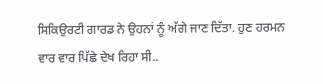ਸਿਕਿਉਰਟੀ ਗਾਰਡ ਨੇ ਉਹਨਾਂ ਨੂੰ ਅੱਗੇ ਜਾਣ ਦਿੱਤਾ. ਹੁਣ ਹਰਮਨ ਵਾਰ ਵਾਰ ਪਿੱਛੇ ਦੇਖ ਰਿਹਾ ਸੀ..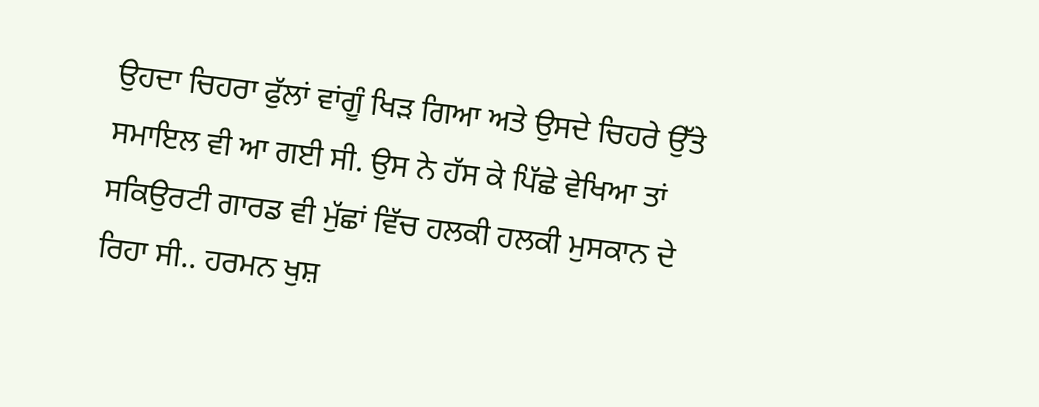ਉਹਦਾ ਚਿਹਰਾ ਫੁੱਲਾਂ ਵਾਂਗੂੰ ਖਿੜ ਗਿਆ ਅਤੇ ਉਸਦੇ ਚਿਹਰੇ ਉੱਤੇ ਸਮਾਇਲ ਵੀ ਆ ਗਈ ਸੀ. ਉਸ ਨੇ ਹੱਸ ਕੇ ਪਿੱਛੇ ਵੇਖਿਆ ਤਾਂ ਸਕਿਉਰਟੀ ਗਾਰਡ ਵੀ ਮੁੱਛਾਂ ਵਿੱਚ ਹਲਕੀ ਹਲਕੀ ਮੁਸਕਾਨ ਦੇ ਰਿਹਾ ਸੀ.. ਹਰਮਨ ਖੁਸ਼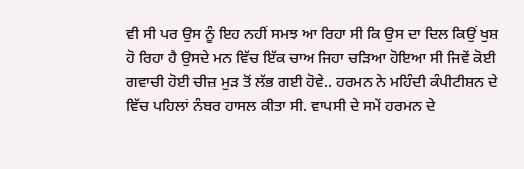ਵੀ ਸੀ ਪਰ ਉਸ ਨੂੰ ਇਹ ਨਹੀਂ ਸਮਝ ਆ ਰਿਹਾ ਸੀ ਕਿ ਉਸ ਦਾ ਦਿਲ ਕਿਉਂ ਖੁਸ਼ ਹੋ ਰਿਹਾ ਹੈ ਉਸਦੇ ਮਨ ਵਿੱਚ ਇੱਕ ਚਾਅ ਜਿਹਾ ਚੜਿਆ ਹੋਇਆ ਸੀ ਜਿਵੇਂ ਕੋਈ ਗਵਾਚੀ ਹੋਈ ਚੀਜ਼ ਮੁੜ ਤੋਂ ਲੱਭ ਗਈ ਹੋਵੇ.. ਹਰਮਨ ਨੇ ਮਹਿੰਦੀ ਕੰਪੀਟੀਸ਼ਨ ਦੇ ਵਿੱਚ ਪਹਿਲਾਂ ਨੰਬਰ ਹਾਸਲ ਕੀਤਾ ਸੀ. ਵਾਪਸੀ ਦੇ ਸਮੇਂ ਹਰਮਨ ਦੇ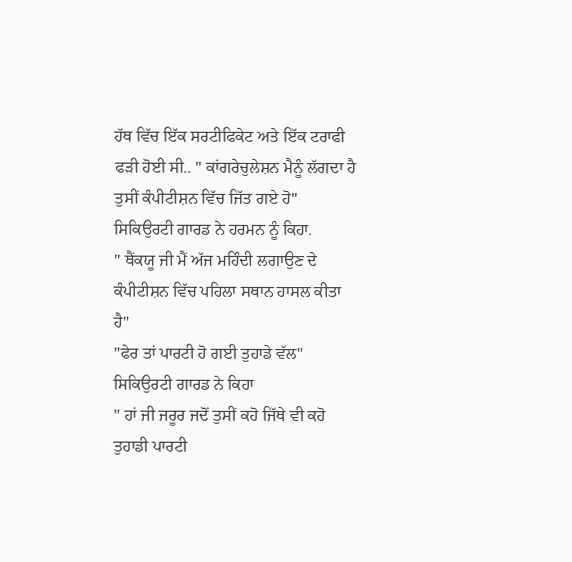ਹੱਥ ਵਿੱਚ ਇੱਕ ਸਰਟੀਫਿਕੇਟ ਅਤੇ ਇੱਕ ਟਰਾਫੀ ਫੜੀ ਹੋਈ ਸੀ.. " ਕਾਂਗਰੇਚੁਲੇਸ਼ਨ ਮੈਨੂੰ ਲੱਗਦਾ ਹੈ ਤੁਸੀਂ ਕੰਪੀਟੀਸ਼ਨ ਵਿੱਚ ਜਿੱਤ ਗਏ ਹੋ" ਸਿਕਿਉਰਟੀ ਗਾਰਡ ਨੇ ਹਰਮਨ ਨੂੰ ਕਿਹਾ.
" ਥੈਂਕਯੂ ਜੀ ਮੈਂ ਅੱਜ ਮਹਿੰਦੀ ਲਗਾਉਣ ਦੇ ਕੰਪੀਟੀਸ਼ਨ ਵਿੱਚ ਪਹਿਲਾ ਸਥਾਨ ਹਾਸਲ ਕੀਤਾ ਹੈ"
"ਫੇਰ ਤਾਂ ਪਾਰਟੀ ਹੋ ਗਈ ਤੁਹਾਡੇ ਵੱਲ" ਸਿਕਿਉਰਟੀ ਗਾਰਡ ਨੇ ਕਿਹਾ
" ਹਾਂ ਜੀ ਜਰੂਰ ਜਦੋਂ ਤੁਸੀਂ ਕਹੋ ਜਿੱਥੇ ਵੀ ਕਹੋ ਤੁਹਾਡੀ ਪਾਰਟੀ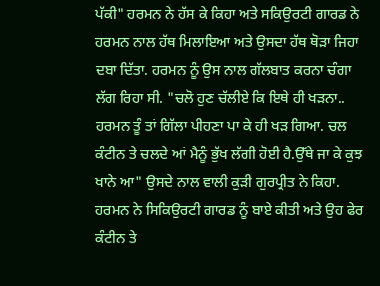ਪੱਕੀ" ਹਰਮਨ ਨੇ ਹੱਸ ਕੇ ਕਿਹਾ ਅਤੇ ਸਕਿਉਰਟੀ ਗਾਰਡ ਨੇ ਹਰਮਨ ਨਾਲ ਹੱਥ ਮਿਲਾਇਆ ਅਤੇ ਉਸਦਾ ਹੱਥ ਥੋੜਾ ਜਿਹਾ ਦਬਾ ਦਿੱਤਾ. ਹਰਮਨ ਨੂੰ ਉਸ ਨਾਲ ਗੱਲਬਾਤ ਕਰਨਾ ਚੰਗਾ ਲੱਗ ਰਿਹਾ ਸੀ. "ਚਲੋ ਹੁਣ ਚੱਲੀਏ ਕਿ ਇਥੇ ਹੀ ਖੜਨਾ.. ਹਰਮਨ ਤੂੰ ਤਾਂ ਗਿੱਲਾ ਪੀਹਣਾ ਪਾ ਕੇ ਹੀ ਖੜ ਗਿਆ. ਚਲ ਕੰਟੀਨ ਤੇ ਚਲਦੇ ਆਂ ਮੈਨੂੰ ਭੁੱਖ ਲੱਗੀ ਹੋਈ ਹੈ.ਉੱਥੇ ਜਾ ਕੇ ਕੁਝ ਖਾਨੇ ਆ" ਉਸਦੇ ਨਾਲ ਵਾਲੀ ਕੁੜੀ ਗੁਰਪ੍ਰੀਤ ਨੇ ਕਿਹਾ. ਹਰਮਨ ਨੇ ਸਿਕਿਉਰਟੀ ਗਾਰਡ ਨੂੰ ਬਾਏ ਕੀਤੀ ਅਤੇ ਉਹ ਫੇਰ ਕੰਟੀਨ ਤੇ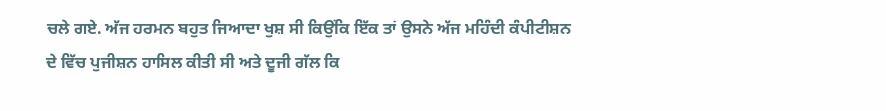ਚਲੇ ਗਏ. ਅੱਜ ਹਰਮਨ ਬਹੁਤ ਜਿਆਦਾ ਖੁਸ਼ ਸੀ ਕਿਉਂਕਿ ਇੱਕ ਤਾਂ ਉਸਨੇ ਅੱਜ ਮਹਿੰਦੀ ਕੰਪੀਟੀਸ਼ਨ ਦੇ ਵਿੱਚ ਪੁਜੀਸ਼ਨ ਹਾਸਿਲ ਕੀਤੀ ਸੀ ਅਤੇ ਦੂਜੀ ਗੱਲ ਕਿ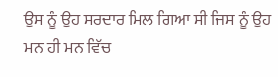ਉਸ ਨੂੰ ਉਹ ਸਰਦਾਰ ਮਿਲ ਗਿਆ ਸੀ ਜਿਸ ਨੂੰ ਉਹ ਮਨ ਹੀ ਮਨ ਵਿੱਚ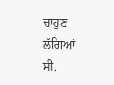ਚਾਹੁਣ ਲੱਗਿਆਂ ਸੀ.